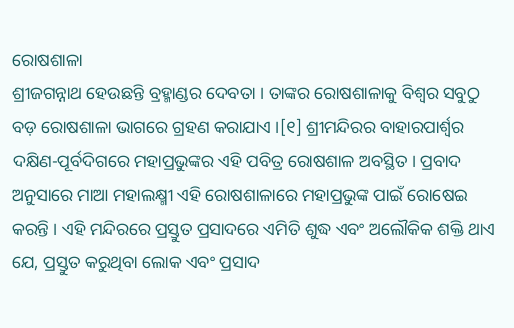ରୋଷଶାଳା
ଶ୍ରୀଜଗନ୍ନାଥ ହେଉଛନ୍ତି ବ୍ରହ୍ମାଣ୍ଡର ଦେବତା । ତାଙ୍କର ରୋଷଶାଳାକୁ ବିଶ୍ୱର ସବୁଠୁ ବଡ଼ ରୋଷଶାଳା ଭାଗରେ ଗ୍ରହଣ କରାଯାଏ ।[୧] ଶ୍ରୀମନ୍ଦିରର ବାହାରପାର୍ଶ୍ୱର ଦକ୍ଷିଣ-ପୂର୍ବଦିଗରେ ମହାପ୍ରଭୁଙ୍କର ଏହି ପବିତ୍ର ରୋଷଶାଳ ଅବସ୍ଥିତ । ପ୍ରବାଦ ଅନୁସାରେ ମାଆ ମହାଲକ୍ଷ୍ମୀ ଏହି ରୋଷଶାଳାରେ ମହାପ୍ରଭୁଙ୍କ ପାଇଁ ରୋଷେଇ କରନ୍ତି । ଏହି ମନ୍ଦିରରେ ପ୍ରସ୍ତୁତ ପ୍ରସାଦରେ ଏମିତି ଶୁଦ୍ଧ ଏବଂ ଅଲୌକିକ ଶକ୍ତି ଥାଏ ଯେ, ପ୍ରସ୍ତୁତ କରୁଥିବା ଲୋକ ଏବଂ ପ୍ରସାଦ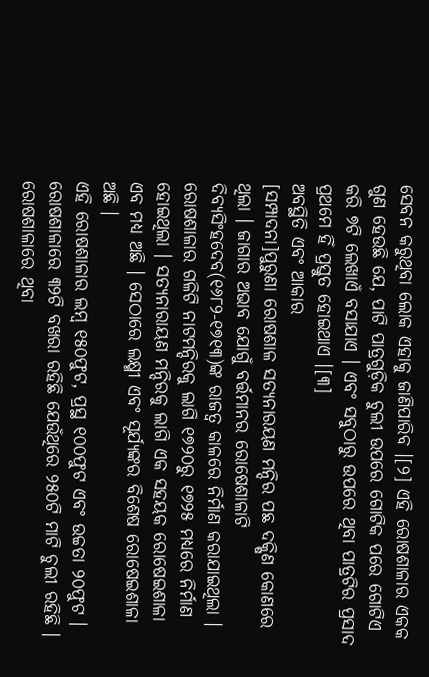ସେବନ କରୁଥିବା ଲୋକ ଏହାକୁ ଜାଣିପାରିବ ।[୨] ଏହି ରୋଷଶାଳାର ଏକକ ଗୁଣ ହେଉଛି ଯେ, ପାଟି ପାତ୍ରଗୁଡ଼ିକ ଚୁଲୀ ଉପରେ ଗୋଟିକ ପରେ ଗୋଟିଏ କରି ୭ଟି ଲେଖାଏଁ ବସାଯାଏ । ଏବଂ ସବୁଠାରୁ ଉପରେ ଥିବା ପାତ୍ରଟିର ପ୍ରସାଦ ପ୍ରଥମେ ହିଁ ପ୍ରସ୍ତୁତ ହୋଇଥାଏ ।[୩]
ଅବସ୍ଥିତି ଏବଂ ଆକାର
[ସମ୍ପାଦନା]ପୁରୁଣା ରୋଷଶାଳ ସତ୍ୟନାରୟଣ ମନ୍ଦିର ପଛ ଦକ୍ଷିଣ କୋଣରେ ଥିଲା । ଜାଗାର ଅଭାବ ଯୋଗୁଁ ବର୍ତ୍ତମାନର ରୋଷେଶାଳାଟି ଦିବ୍ୟସିଂହଦେବ(୧୬୮୨-୧୭୧୩)ଙ୍କ ରାଜତ୍ୱ କାଳରେ ନିର୍ମାଣ କରାଯାଇଥିଲା । ରୋଷଶାଳାର ଗଳିଟି ନାଟମନ୍ଦିରକୁ ଲାଗି ୧୭୨୦ରୁ ୧୭୨୫ ମଧ୍ୟରେ ନିର୍ମାଣ ହୋଇଥିଲା । ସତ୍ୟନାରାୟଣ ମନ୍ଦିରକୁ ଲାଗି ଏକ ସହୟକ ରୋଷେଇଶାଳା ଏବ ମଧ୍ୟ ଅଛି । ସେଠାରେ ଲକ୍ଷ୍ମୀ ଏବଂ ସୂର୍ଯ୍ୟଙ୍କର ବିଶେଷ ରୋଷେଇଶାଳା ଅଛି ।
ଏହି ରୋଷଶାଳାର ଲମ୍ବ ୧୫୦ଫୁଟ, ପ୍ରସ୍ଥ ୧୦୦ଫୁଟ ଏବଂ ଉଚ୍ଚତା ୨୦ଫୁଟ । ରୋଷଶାଳାରେ ୩୨ଟି ବଖରା ରହିଛି ଯେଉଁଥିରେ ୨୫୦ଟି ମାଟି ଚୁଲୀ ରହିଛି । ରୋଷଶାଳାରେ ଥିବା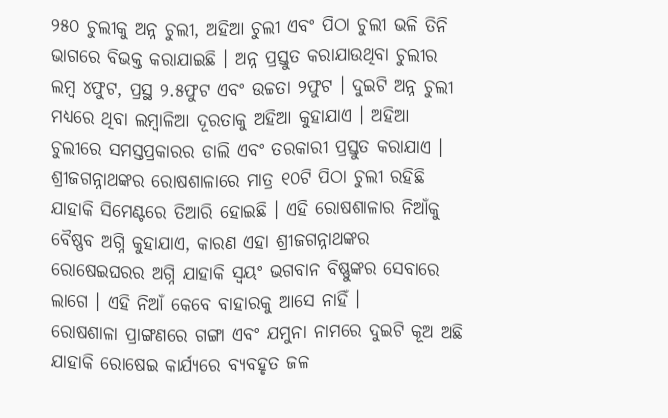୨୫୦ ଚୁଲୀକୁ ଅନ୍ନ ଚୁଲୀ, ଅହିଆ ଚୁଲୀ ଏବଂ ପିଠା ଚୁଲୀ ଭଳି ତିନି ଭାଗରେ ବିଭକ୍ତ କରାଯାଇଛି । ଅନ୍ନ ପ୍ରସ୍ତୁତ କରାଯାଉଥିବା ଚୁଲୀର ଲମ୍ବ ୪ଫୁଟ, ପ୍ରସ୍ଥ ୨.୫ଫୁଟ ଏବଂ ଉଚ୍ଚତା ୨ଫୁଟ । ଦୁଇଟି ଅନ୍ନ ଚୁଲୀ ମଧ୍ୟରେ ଥିବା ଲମ୍ବାଳିଆ ଦୂରତାକୁ ଅହିଆ କୁହାଯାଏ । ଅହିଆ ଚୁଲୀରେ ସମସ୍ତପ୍ରକାରର ଡାଲି ଏବଂ ତରକାରୀ ପ୍ରସ୍ତୁତ କରାଯାଏ । ଶ୍ରୀଜଗନ୍ନାଥଙ୍କର ରୋଷଶାଳାରେ ମାତ୍ର ୧୦ଟି ପିଠା ଚୁଲୀ ରହିଛି ଯାହାକି ସିମେଣ୍ଟରେ ତିଆରି ହୋଇଛି । ଏହି ରୋଷଶାଳାର ନିଆଁକୁ ବୈଷ୍ଣବ ଅଗ୍ନି କୁହାଯାଏ, କାରଣ ଏହା ଶ୍ରୀଜଗନ୍ନାଥଙ୍କର ରୋଷେଇଘରର ଅଗ୍ନି ଯାହାକି ସ୍ୱୟଂ ଭଗବାନ ବିଷ୍ଣୁଙ୍କର ସେବାରେ ଲାଗେ । ଏହି ନିଆଁ କେବେ ବାହାରକୁ ଆସେ ନାହିଁ ।
ରୋଷଶାଳା ପ୍ରାଙ୍ଗଣରେ ଗଙ୍ଗା ଏବଂ ଯମୁନା ନାମରେ ଦୁଇଟି କୂଅ ଅଛି ଯାହାକି ରୋଷେଇ କାର୍ଯ୍ୟରେ ବ୍ୟବହୃତ ଜଳ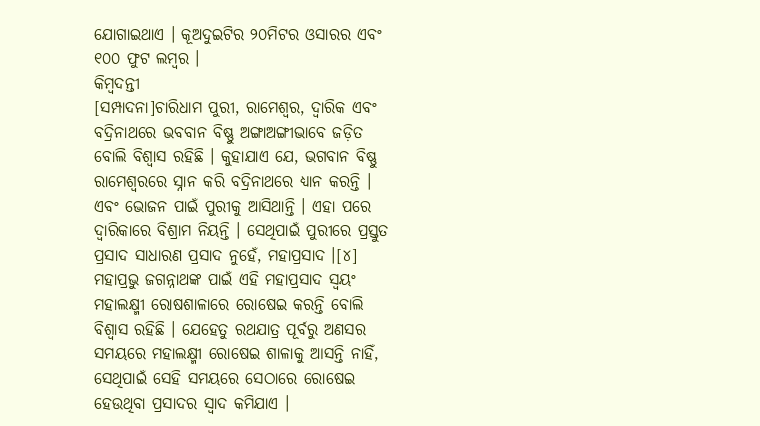ଯୋଗାଇଥାଏ । କୂଅଦୁଇଟିର ୨୦ମିଟର ଓସାରର ଏବଂ ୧୦୦ ଫୁଟ ଲମ୍ବର ।
କିମ୍ବଦନ୍ତୀ
[ସମ୍ପାଦନା]ଚାରିଧାମ ପୁରୀ, ରାମେଶ୍ୱର, ଦ୍ୱାରିକ ଏବଂ ବଦ୍ରିନାଥରେ ଭବବାନ ବିଷ୍ଣୁ ଅଙ୍ଗାଅଙ୍ଗୀଭାବେ ଜଡ଼ିତ ବୋଲି ବିଶ୍ୱାସ ରହିଛି । କୁହାଯାଏ ଯେ, ଭଗବାନ ବିଷ୍ଣୁ ରାମେଶ୍ୱରରେ ସ୍ନାନ କରି ବଦ୍ରିନାଥରେ ଧ୍ୟାନ କରନ୍ତି । ଏବଂ ଭୋଜନ ପାଇଁ ପୁରୀକୁ ଆସିଥାନ୍ତି । ଏହା ପରେ ଦ୍ୱାରିକାରେ ବିଶ୍ରାମ ନିୟନ୍ତି । ସେଥିପାଇଁ ପୁରୀରେ ପ୍ରସ୍ତୁତ ପ୍ରସାଦ ସାଧାରଣ ପ୍ରସାଦ ନୁହେଁ, ମହାପ୍ରସାଦ ।[୪] ମହାପ୍ରଭୁ ଜଗନ୍ନାଥଙ୍କ ପାଇଁ ଏହି ମହାପ୍ରସାଦ ସ୍ୱୟଂ ମହାଲକ୍ଷ୍ମୀ ରୋଷଶାଳାରେ ରୋଷେଇ କରନ୍ତି ବୋଲି ବିଶ୍ୱାସ ରହିଛି । ଯେହେତୁ ରଥଯାତ୍ର ପୂର୍ବରୁ ଅଣସର ସମୟରେ ମହାଲକ୍ଷ୍ମୀ ରୋଷେଇ ଶାଳାକୁ ଆସନ୍ତି ନାହିଁ, ସେଥିପାଇଁ ସେହି ସମୟରେ ସେଠାରେ ରୋଷେଇ ହେଉଥିବା ପ୍ରସାଦର ସ୍ୱାଦ କମିଯାଏ ।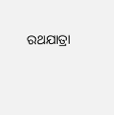ରଥଯାତ୍ରା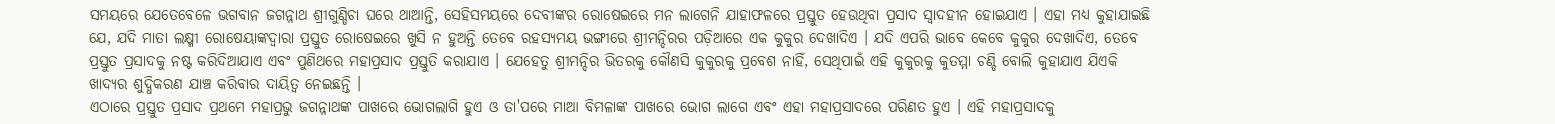ସମୟରେ ଯେତେବେଳେ ଭଗବାନ ଜଗନ୍ନାଥ ଶ୍ରୀଗୁଣ୍ଡିଚା ଘରେ ଥାଆନ୍ତି, ସେହିସମୟରେ ଦେବୀଙ୍କର ରୋଷେଇରେ ମନ ଲାଗେନି ଯାହାଫଳରେ ପ୍ରସ୍ତୁତ ହେଉଥିବା ପ୍ରସାଦ ସ୍ୱାଦହୀନ ହୋଇଯାଏ । ଏହା ମଧ୍ୟ କୁହାଯାଇଛି ଯେ, ଯଦି ମାତା ଲକ୍ଷ୍ମୀ ରୋଷେୟାଙ୍କଦ୍ୱାରା ପ୍ରସ୍ତୁତ ରୋଷେଇରେ ଖୁସି ନ ହୁଅନ୍ତି ତେବେ ରହସ୍ୟମୟ ଭଙ୍ଗୀରେ ଶ୍ରୀମନ୍ଦିରର ପଡ଼ିଆରେ ଏକ କୁକୁର ଦେଖାଦିଏ । ଯଦି ଏପରି ଭାବେ କେବେ କୁକୁର ଦେଖାଦିଏ, ତେବେ ପ୍ରସ୍ତୁତ ପ୍ରସାଦକୁ ନଷ୍ଟ କରିଦିଆଯାଏ ଏବଂ ପୁଣିଥରେ ମହାପ୍ରସାଦ ପ୍ରସ୍ତୁତି କରାଯାଏ । ଯେହେତୁ ଶ୍ରୀମନ୍ଦିର ଭିତରକୁ କୌଣସି କୁକୁରକୁ ପ୍ରବେଶ ନାହିଁ, ସେଥିପାଇଁ ଏହି କୁକୁରକୁ କୁତମ୍ମା ଚଣ୍ଡି ବୋଲି କୁହାଯାଏ ଯିଏକି ଖାଦ୍ୟର ଶୁଦ୍ଧିକରଣ ଯାଞ୍ଚ କରିବାର ଦାୟିତ୍ୱ ନେଇଛନ୍ତି ।
ଏଠାରେ ପ୍ରସ୍ତୁତ ପ୍ରସାଦ ପ୍ରଥମେ ମହାପ୍ରଭୁ ଜଗନ୍ନାଥଙ୍କ ପାଖରେ ଭୋଗଲାଗି ହୁଏ ଓ ତା'ପରେ ମାଆ ବିମଳାଙ୍କ ପାଖରେ ଭୋଗ ଲାଗେ ଏବଂ ଏହା ମହାପ୍ରସାଦରେ ପରିଣତ ହୁଏ । ଏହି ମହାପ୍ରସାଦକୁ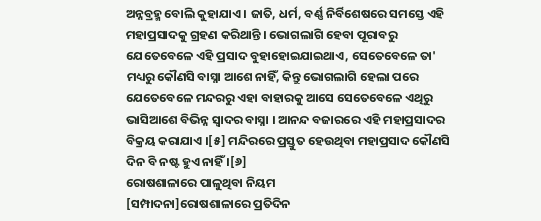ଅନ୍ନବ୍ରହ୍ମ ବୋଲି କୁହାଯାଏ । ଜାତି, ଧର୍ମ, ବର୍ଣ୍ଣ ନିର୍ବିଶେଷରେ ସମସ୍ତେ ଏହି ମହାପ୍ରସାଦକୁ ଗ୍ରହଣ କରିଥାନ୍ତି । ଭୋଗଲାଗି ହେବା ପୂରାବରୁ ଯେତେବେଳେ ଏହି ପ୍ରସାଦ ବୁହାହୋଇଯାଇଥାଏ, ସେତେବେଳେ ତା' ମଧ୍ୟରୁ କୌଣସି ବାସ୍ନା ଆଶେ ନାହିଁ, କିନ୍ତୁ ଭୋଗଲାଗି ହେଲା ପରେ ଯେତେବେଳେ ମନ୍ଦରରୁ ଏହା ବାହାରକୁ ଆସେ ସେତେବେଳେ ଏଥିରୁ ଭାସିଆଶେ ବିଭିନ୍ନ ସ୍ୱାଦର ବାସ୍ନା । ଆନନ୍ଦ ବଜାରରେ ଏହି ମହାପ୍ରସାଦର ବିକ୍ରୟ କରାଯାଏ ।[୫] ମନ୍ଦିରରେ ପ୍ରସ୍ତୁତ ହେଉଥିବା ମହାପ୍ରସାଦ କୌଣସି ଦିନ ବି ନଷ୍ଟ ହୁଏ ନାହିଁ ।[୬]
ରୋଷଶାଳାରେ ପାଳୁଥିବା ନିୟମ
[ସମ୍ପାଦନା]ରୋଷଶାଳାରେ ପ୍ରତିଦିନ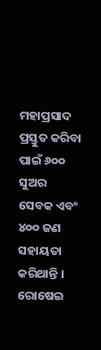ମହାପ୍ରସାଦ ପ୍ରସ୍ତୁତ କରିବା ପାଇଁ ୬୦୦ ସୁଅର ସେବକ ଏବଂ ୪୦୦ ଜଣ ସହାୟତା କରିଥାନ୍ତି । ରୋଷେଇ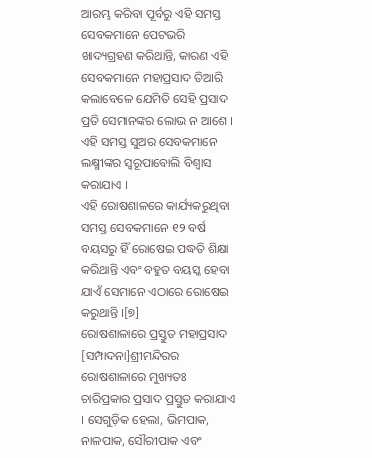ଆରମ୍ଭ କରିବା ପୂର୍ବରୁ ଏହି ସମସ୍ତ ସେବକମାନେ ପେଟଭରି ଖାଦ୍ୟଗ୍ରହଣ କରିଥାନ୍ତି, କାରଣ ଏହି ସେବକମାନେ ମହାପ୍ରସାଦ ତିଆରି କଲାବେଳେ ଯେମିତି ସେହି ପ୍ରସାଦ ପ୍ରତି ସେମାନଙ୍କର ଲୋଭ ନ ଆଶେ । ଏହି ସମସ୍ତ ସୁଅର ସେବକମାନେ ଲକ୍ଷ୍ମୀଙ୍କର ସ୍ୱରୂପାବୋଲି ବିଶ୍ୱାସ କରାଯାଏ ।
ଏହି ରୋଷଶାଳରେ କାର୍ଯ୍ୟକରୁଥିବା ସମସ୍ତ ସେବକମାନେ ୧୨ ବର୍ଷ ବୟସରୁ ହିଁ ରୋଷେଇ ପଦ୍ଧତି ଶିକ୍ଷା କରିଥାନ୍ତି ଏବଂ ବହୁତ ବୟସ୍କ ହେବା ଯାଏଁ ସେମାନେ ଏଠାରେ ରୋଷେଇ କରୁଥାନ୍ତି ।[୭]
ରୋଷଶାଳାରେ ପ୍ରସ୍ତୁତ ମହାପ୍ରସାଦ
[ସମ୍ପାଦନା]ଶ୍ରୀମନ୍ଦିରର ରୋଷଶାଳାରେ ମୁଖ୍ୟତଃ ଚାରିପ୍ରକାର ପ୍ରସାଦ ପ୍ରସ୍ତୁତ କରାଯାଏ । ସେଗୁଡ଼ିକ ହେଲା, ଭିମପାକ, ନାଳପାକ, ସୌରୀପାକ ଏବଂ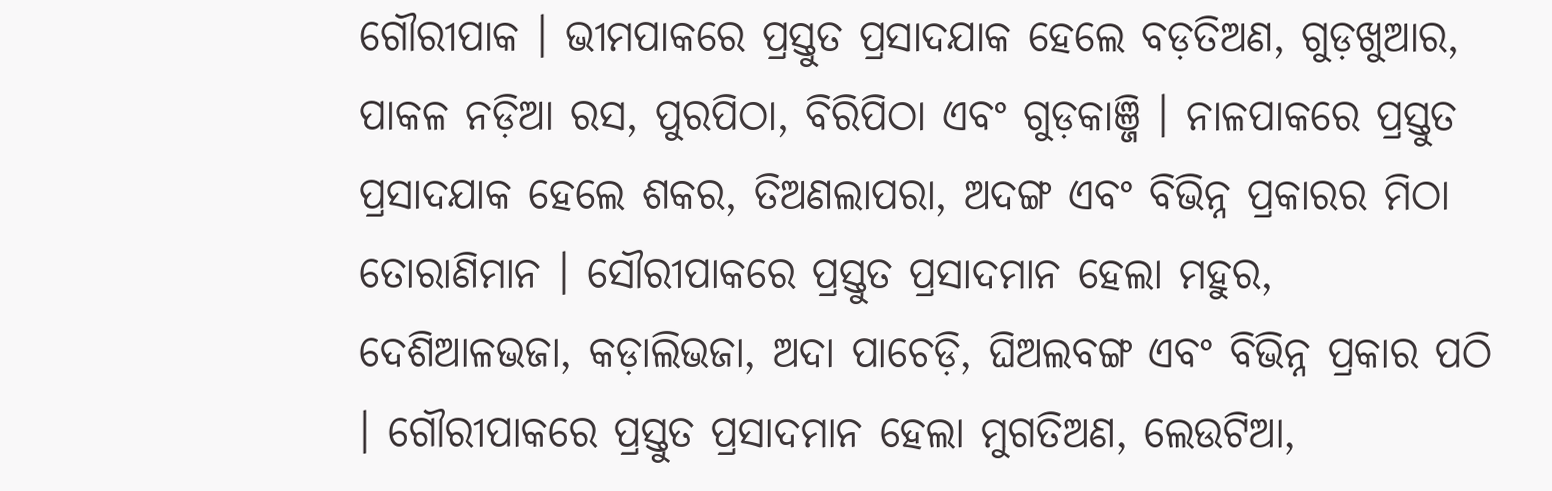ଗୌରୀପାକ । ଭୀମପାକରେ ପ୍ରସ୍ତୁତ ପ୍ରସାଦଯାକ ହେଲେ ବଡ଼ତିଅଣ, ଗୁଡ଼ଖୁଆର, ପାକଳ ନଡ଼ିଆ ରସ, ପୁରପିଠା, ବିରିପିଠା ଏବଂ ଗୁଡ଼କାଞ୍ଜି । ନାଳପାକରେ ପ୍ରସ୍ତୁତ ପ୍ରସାଦଯାକ ହେଲେ ଶକର, ତିଅଣଲାପରା, ଅଦଙ୍ଗ ଏବଂ ବିଭିନ୍ନ ପ୍ରକାରର ମିଠା ତୋରାଣିମାନ । ସୌରୀପାକରେ ପ୍ରସ୍ତୁତ ପ୍ରସାଦମାନ ହେଲା ମହୁର, ଦେଶିଆଳଭଜା, କଡ଼ାଲିଭଜା, ଅଦା ପାଚେଡ଼ି, ଘିଅଲବଙ୍ଗ ଏବଂ ବିଭିନ୍ନ ପ୍ରକାର ପଠି । ଗୌରୀପାକରେ ପ୍ରସ୍ତୁତ ପ୍ରସାଦମାନ ହେଲା ମୁଗତିଅଣ, ଲେଉଟିଆ,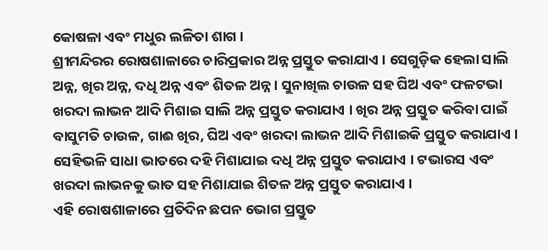କୋଷଳା ଏବଂ ମଧୁର ଲଳିତା ଶାଗ ।
ଶ୍ରୀମନ୍ଦିରର ରୋଷଶାଳାରେ ଚାରିପ୍ରକାର ଅନ୍ନ ପ୍ରସ୍ତୁତ କରାଯାଏ । ସେଗୁଡ଼ିକ ହେଲା ସାଲି ଅନ୍ନ, ଖିର ଅନ୍ନ, ଦଧି ଅନ୍ନ ଏବଂ ଶିତଳ ଅନ୍ନ । ସୁନାଖିଲ ଚାଉଳ ସହ ଘିଅ ଏବଂ ଫଳଟଭା ଖରଦା ଲାଭନ ଆଦି ମିଶାଇ ସାଲି ଅନ୍ନ ପ୍ରସ୍ତୁତ କରାଯାଏ । ଖିର ଅନ୍ନ ପ୍ରସ୍ତୁତ କରିବା ପାଇଁ ବାସୁମତି ଚାଉଳ, ଗାଈ ଖିର, ଘିଅ ଏବଂ ଖରଦା ଲାଭନ ଆଦି ମିଶାଇକି ପ୍ରସ୍ତୁତ କରାଯାଏ । ସେହିଭଳି ସାଧା ଭାତରେ ଦହି ମିଶାଯାଇ ଦଧି ଅନ୍ନ ପ୍ରସ୍ତୁତ କରାଯାଏ । ଟଭାରସ ଏବଂ ଖରଦା ଲାଭନକୁ ଭାତ ସହ ମିଶାଯାଇ ଶିତଳ ଅନ୍ନ ପ୍ରସ୍ତୁତ କରାଯାଏ ।
ଏହି ରୋଷଶାଳାରେ ପ୍ରତିଦିନ ଛପନ ଭୋଗ ପ୍ରସ୍ତୁତ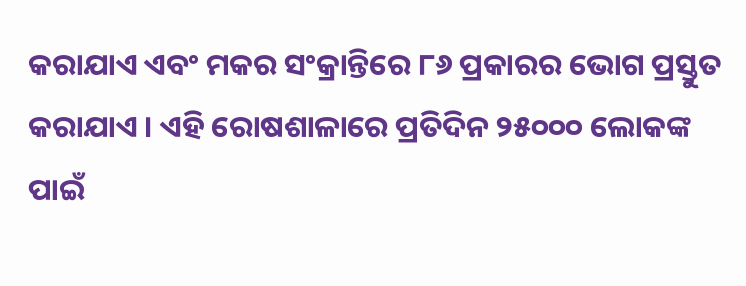କରାଯାଏ ଏବଂ ମକର ସଂକ୍ରାନ୍ତିରେ ୮୬ ପ୍ରକାରର ଭୋଗ ପ୍ରସ୍ତୁତ କରାଯାଏ । ଏହି ରୋଷଶାଳାରେ ପ୍ରତିଦିନ ୨୫୦୦୦ ଲୋକଙ୍କ ପାଇଁ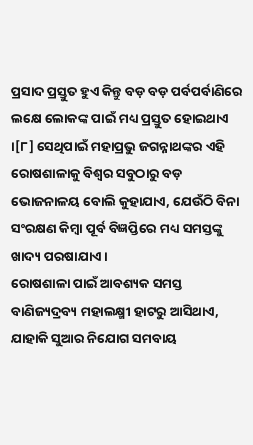ପ୍ରସାଦ ପ୍ରସ୍ତୁତ ହୁଏ କିନ୍ତୁ ବଡ଼ ବଡ଼ ପର୍ବପର୍ବାଣିରେ ଲକ୍ଷେ ଲୋକଙ୍କ ପାଇଁ ମଧ୍ୟ ପ୍ରସ୍ତୁତ ହୋଇଥାଏ ।[୮] ସେଥିପାଇଁ ମହାପ୍ରଭୁ ଜଗନ୍ନାଥଙ୍କର ଏହି ରୋଷଶାଳାକୁ ବିଶ୍ୱର ସବୁଠାରୁ ବଡ଼ ଭୋଜନାଳୟ ବୋଲି କୁହାଯାଏ, ଯେଉଁଠି ବିନା ସଂରକ୍ଷଣ କିମ୍ବା ପୂର୍ବ ବିଜ୍ଞପ୍ତିରେ ମଧ୍ୟ ସମସ୍ତଙ୍କୁ ଖାଦ୍ୟ ପରଷାଯାଏ ।
ରୋଷଶାଳା ପାଇଁ ଆବଶ୍ୟକ ସମସ୍ତ ବାଣିଜ୍ୟଦ୍ରବ୍ୟ ମହାଲକ୍ଷ୍ମୀ ହାଟରୁ ଆସିଥାଏ, ଯାହାକି ସୁଆର ନିଯୋଗ ସମବାୟ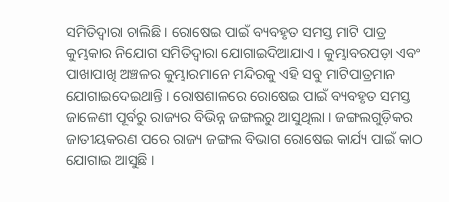ସମିତିଦ୍ୱାରା ଚାଲିଛି । ରୋଷେଇ ପାଇଁ ବ୍ୟବହୃତ ସମସ୍ତ ମାଟି ପାତ୍ର କୁମ୍ଭକାର ନିଯୋଗ ସମିତିଦ୍ୱାରା ଯୋଗାଇଦିଆଯାଏ । କୁମ୍ଭାବରପଡ଼ା ଏବଂ ପାଖାପାଖି ଅଞ୍ଚଳର କୁମ୍ଭାରମାନେ ମନ୍ଦିରକୁ ଏହି ସବୁ ମାଟିପାତ୍ରମାନ ଯୋଗାଇଦେଇଥାନ୍ତି । ରୋଷଶାଳରେ ରୋଷେଇ ପାଇଁ ବ୍ୟବହୃତ ସମସ୍ତ ଜାଳେଣୀ ପୂର୍ବରୁ ରାଜ୍ୟର ବିଭିନ୍ନ ଜଙ୍ଗଲରୁ ଆସୁଥିଲା । ଜଙ୍ଗଲଗୁଡ଼ିକର ଜାତୀୟକରଣ ପରେ ରାଜ୍ୟ ଜଙ୍ଗଲ ବିଭାଗ ରୋଷେଇ କାର୍ଯ୍ୟ ପାଇଁ କାଠ ଯୋଗାଇ ଆସୁଛି ।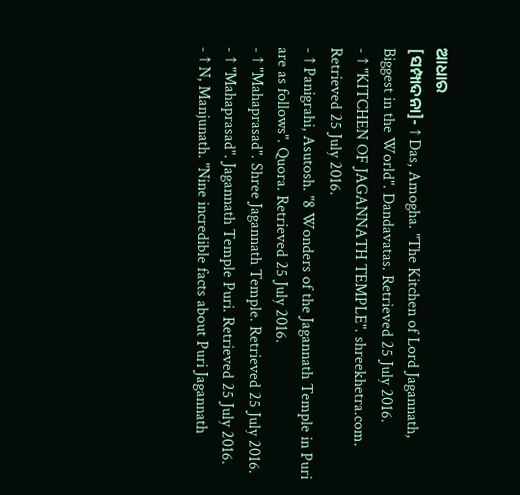ଆଧାର
[ସମ୍ପାଦନା]- ↑ Das, Amogha. "The Kitchen of Lord Jagannath, Biggest in the World". Dandavatas. Retrieved 25 July 2016.
- ↑ "KITCHEN OF JAGANNATH TEMPLE". shreekhetra.com. Retrieved 25 July 2016.
- ↑ Panigrahi, Asutosh. "8 Wonders of the Jagannath Temple in Puri are as follows". Quora. Retrieved 25 July 2016.
- ↑ "Mahaprasad". Shree Jagannath Temple. Retrieved 25 July 2016.
- ↑ "Mahaprasad". Jagannath Temple Puri. Retrieved 25 July 2016.
- ↑ N, Manjunath. "Nine incredible facts about Puri Jagannath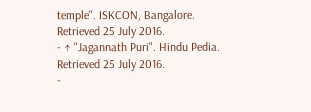temple". ISKCON, Bangalore. Retrieved 25 July 2016.
- ↑ "Jagannath Puri". Hindu Pedia. Retrieved 25 July 2016.
-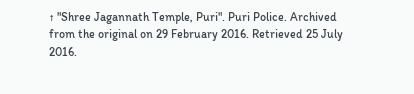↑ "Shree Jagannath Temple, Puri". Puri Police. Archived from the original on 29 February 2016. Retrieved 25 July 2016.